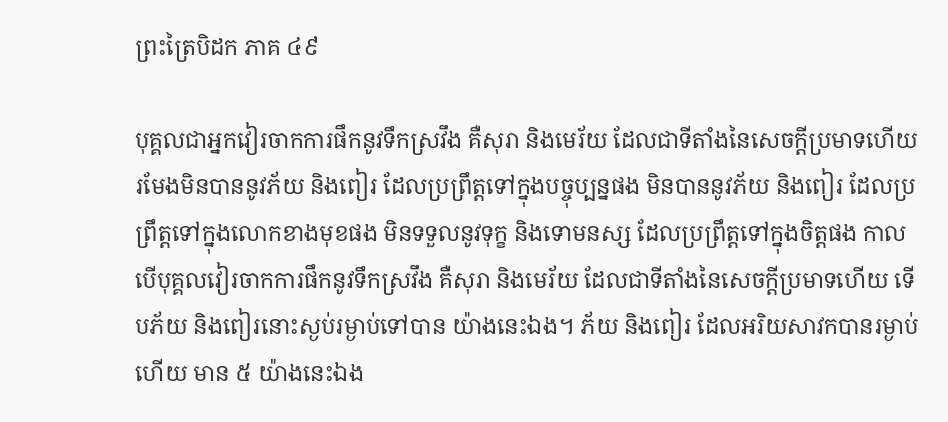ព្រះត្រៃបិដក ភាគ ៤៩

បុគ្គលជាអ្នកវៀរចាកការផឹកនូវទឹកស្រវឹង គឺសុរា និងមេរ័យ ដែលជាទីតាំងនៃសេចក្ដីប្រមាទហើយ រមែងមិនបាននូវភ័យ និងពៀរ ដែលប្រព្រឹត្តទៅក្នុងបច្ចុប្បន្នផង មិនបាននូវភ័យ និងពៀរ ដែលប្រព្រឹត្តទៅក្នុងលោកខាងមុខផង មិនទទួលនូវទុក្ខ និងទោមនស្ស ដែលប្រព្រឹត្តទៅក្នុងចិត្តផង កាលបើបុគ្គលវៀរចាកការផឹកនូវទឹកស្រវឹង គឺសុរា និងមេរ័យ ដែលជាទីតាំងនៃសេចក្ដីប្រមាទហើយ ទើបភ័យ និងពៀរនោះស្ងប់រម្ងាប់ទៅបាន យ៉ាងនេះឯង។ ភ័យ និងពៀរ ដែលអរិយសាវកបានរម្ងាប់ ហើយ មាន ៥ យ៉ាងនេះឯង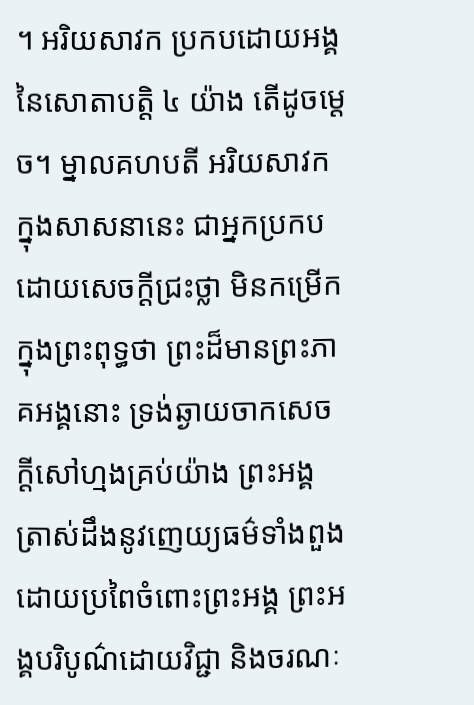។ អរិយសាវក ប្រកបដោយអង្គនៃសោតាបត្តិ ៤ យ៉ាង តើដូចម្ដេច។ ម្នាលគហបតី អរិយសាវក ក្នុងសាសនានេះ ជាអ្នកប្រកបដោយសេចក្ដីជ្រះថ្លា មិនកម្រើកក្នុងព្រះពុទ្ធថា ព្រះដ៏មានព្រះភាគអង្គនោះ ទ្រង់ឆ្ងាយចាកសេចក្ដីសៅហ្មងគ្រប់យ៉ាង ព្រះអង្គត្រាស់ដឹងនូវញេយ្យធម៌ទាំងពួងដោយប្រពៃចំពោះព្រះអង្គ ព្រះអង្គបរិបូណ៌ដោយវិជ្ជា និងចរណៈ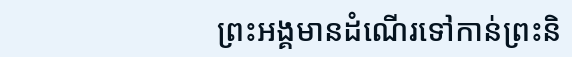ព្រះអង្គមានដំណើរទៅកាន់ព្រះនិ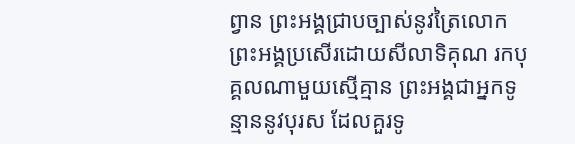ព្វាន ព្រះអង្គជ្រាបច្បាស់នូវត្រៃលោក ព្រះអង្គប្រសើរដោយសីលាទិគុណ រកបុគ្គលណាមួយស្មើគ្មាន ព្រះអង្គជាអ្នកទូន្មាននូវបុរស ដែលគួរទូ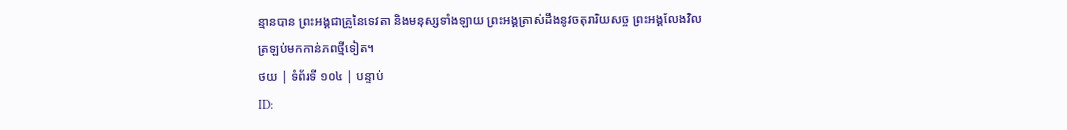ន្មានបាន ព្រះអង្គជាគ្រូនៃទេវតា និងមនុស្សទាំងឡាយ ព្រះអង្គត្រាស់ដឹងនូវចតុរារិយសច្ច ព្រះអង្គលែងវិលត្រឡប់មកកាន់ភពថ្មីទៀត។
ថយ | ទំព័រទី ១០៤ | បន្ទាប់
ID: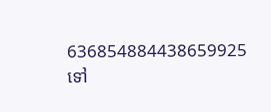636854884438659925
ទៅ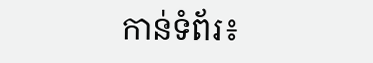កាន់ទំព័រ៖